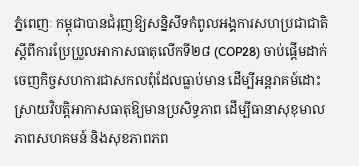ភ្នំពេញៈ កម្ពុជាបានជំរុញឱ្យសន្និសីទកំពូលអង្គការសហប្រជាជាតិស្តីពីការប្រែប្រួលអាកាសធាតុលើកទី២៨ (COP28) ចាប់ផ្តើមដាក់ចេញកិច្ចសហការជាសកលពុំដែលធ្លាប់មាន ដើម្បីអន្តរាគម៍ដោះស្រាយវិបត្តិអាកាសធាតុឱ្យមានប្រសិទ្ធភាព ដើម្បីធានាសុខុមាលភាពសហគមន៍ និងសុខភាពភព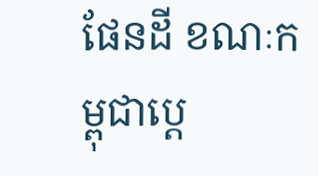ផែនដី ខណៈកម្ពុជាប្តេ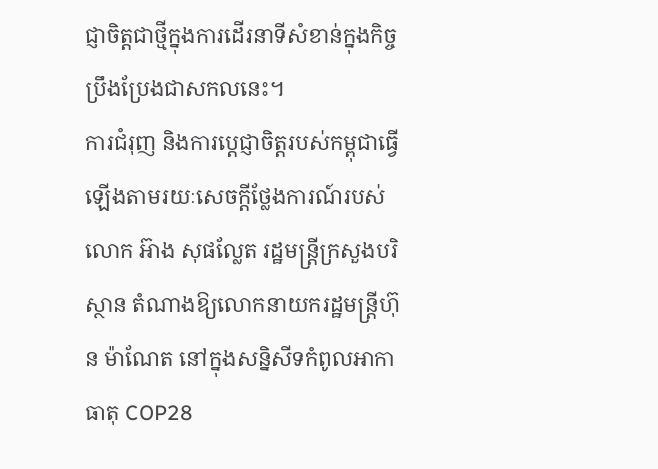ជ្ញាចិត្តជាថ្មីក្នុងការដើរនាទីសំខាន់ក្នុងកិច្ចប្រឹងប្រែងជាសកលនេះ។
ការជំរុញ និងការប្តេជ្ញាចិត្តរបស់កម្ពុជាធ្វើឡើងតាមរយៈសេចក្តីថ្លែងការណ៍របស់លោក អ៊ាង សុផល្លែត រដ្ឋមន្ត្រីក្រសួងបរិស្ថាន តំណាងឱ្យលោកនាយករដ្ឋមន្ត្រីហ៊ុន ម៉ាណែត នៅក្នុងសន្និសីទកំពូលអាកាធាតុ COP28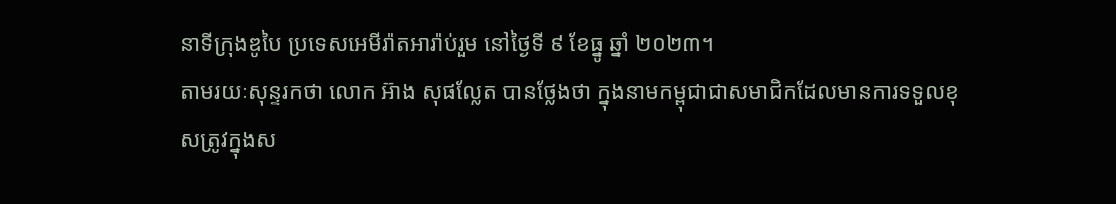នាទីក្រុងឌូបៃ ប្រទេសអេមីរ៉ាតអារ៉ាប់រួម នៅថ្ងៃទី ៩ ខែធ្នូ ឆ្នាំ ២០២៣។
តាមរយៈសុន្ទរកថា លោក អ៊ាង សុផល្លែត បានថ្លែងថា ក្នុងនាមកម្ពុជាជាសមាជិកដែលមានការទទួលខុសត្រូវក្នុងស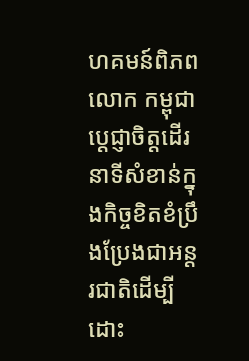ហគមន៍ពិភពលោក កម្ពុជាប្តេជ្ញាចិត្តដើរនាទីសំខាន់ក្នុងកិច្ចខិតខំប្រឹងប្រែងជាអន្តរជាតិដើម្បីដោះ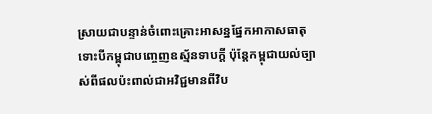ស្រាយជាបន្ទាន់ចំពោះគ្រោះអាសន្នផ្នែកអាកាសធាតុទោះបីកម្ពុជាបញ្ចេញឧស្ម័នទាបក្ដី ប៉ុន្តែកម្ពុជាយល់ច្បាស់ពីផលប៉ះពាល់ជាអវិជ្ជមានពីវិប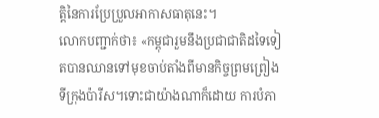ត្តិនៃការប្រែប្រួលអាកាសធាតុនេះ។
លោកបញ្ជាក់ថា៖ «កម្ពុជារួមនឹងប្រជាជាតិដទៃទៀតបានឈានទៅមុខចាប់តាំងពីមានកិច្ចព្រមព្រៀងទីក្រុងប៉ារីស។ទោះជាយ៉ាងណាក៏ដោយ ការបំភា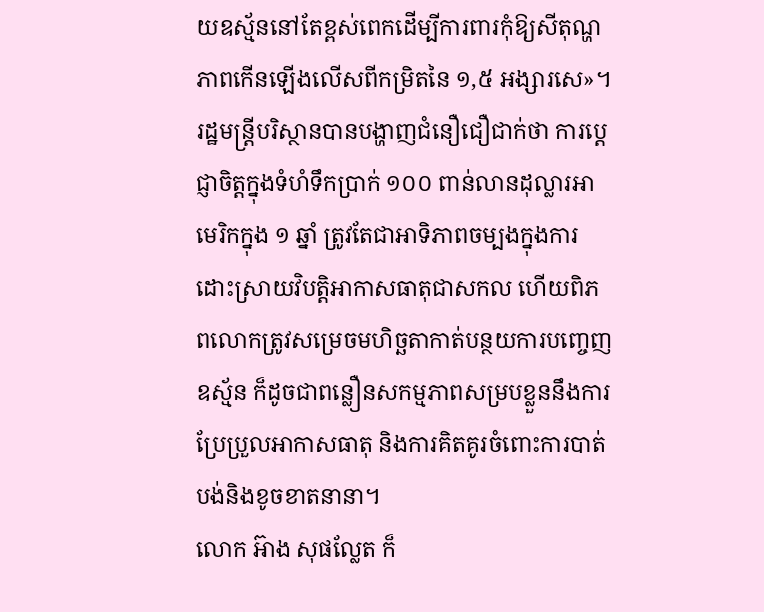យឧស្ម័ននៅតែខ្ពស់ពេកដើម្បីការពារកុំឱ្យសីតុណ្ហភាពកើនឡើងលើសពីកម្រិតនៃ ១,៥ អង្សារសេ»។
រដ្ឋមន្ត្រីបរិស្ថានបានបង្ហាញជំនឿជឿជាក់ថា ការប្តេជ្ញាចិត្តក្នុងទំហំទឹកប្រាក់ ១០០ ពាន់លានដុល្លារអាមេរិកក្នុង ១ ឆ្នាំ ត្រូវតែជាអាទិភាពចម្បងក្នុងការដោះស្រាយវិបត្តិអាកាសធាតុជាសកល ហើយពិភពលោកត្រូវសម្រេចមហិច្ឆតាកាត់បន្ថយការបញ្ចេញឧស្ម័ន ក៏ដូចជាពន្លឿនសកម្មភាពសម្របខ្លួននឹងការប្រែប្រួលអាកាសធាតុ និងការគិតគូរចំពោះការបាត់បង់និងខូចខាតនានា។
លោក អ៊ាង សុផល្លែត ក៏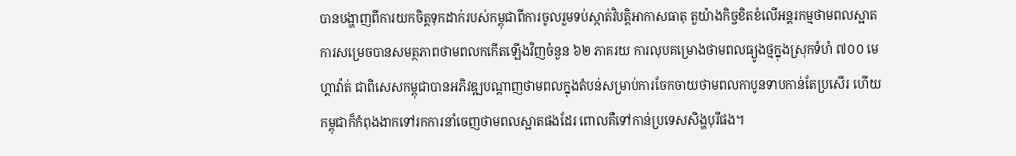បានបង្ហាញពីការយកចិត្តទុកដាក់របស់កម្ពុជាពីការចូលរួមទប់ស្កាត់វិបត្តិអាកាសធាតុ តួយ៉ាងកិច្ចខិតខំលើអន្តរកម្មថាមពលស្អាត ការសម្រេចបានសមត្ថភាពថាមពលកកើតឡើងវិញចំនួន ៦២ ភាគរយ ការលុបគម្រោងថាមពលធ្យូងថ្មក្នុងស្រុកទំហំ ៧០០ មេហ្គាវ៉ាត់ ជាពិសេសកម្ពុជាបានអភិវឌ្ឍបណ្តាញថាមពលក្នុងតំបន់សម្រាប់ការចែកចាយថាមពលកាបូនទាបកាន់តែប្រសើរ ហើយកម្ពុជាក៏កំពុងងាកទៅរកការនាំចេញថាមពលស្អាតផងដែរ ពោលគឺទៅកាន់ប្រទេសសិង្ហបុរីផង។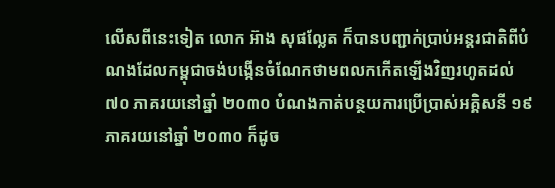លើសពីនេះទៀត លោក អ៊ាង សុផល្លែត ក៏បានបញ្ជាក់ប្រាប់អន្តរជាតិពីបំណងដែលកម្ពុជាចង់បង្កើនចំណែកថាមពលកកើតឡើងវិញរហូតដល់ ៧០ ភាគរយនៅឆ្នាំ ២០៣០ បំណងកាត់បន្ថយការប្រើប្រាស់អគ្គិសនី ១៩ ភាគរយនៅឆ្នាំ ២០៣០ ក៏ដូច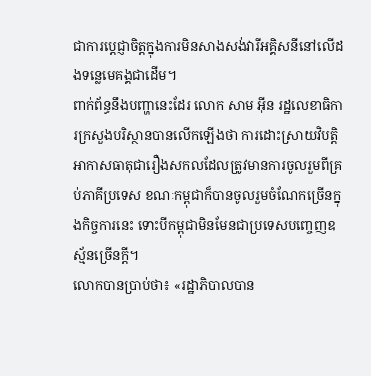ជាការប្តេជ្ញាចិត្តក្នុងការមិនសាងសង់វារីអគ្គិសនីនៅលើដងទន្លេមេគង្គជាដើម។
ពាក់ព័ន្ធនឹងបញ្ហានេះដែរ លោក សាម អ៊ីន រដ្ឋលេខាធិការក្រសួងបរិស្ថានបានលើកឡើងថា ការដោះស្រាយវិបត្តិអាកាសធាតុជារឿងសកលដែលត្រូវមានការចូលរួមពីគ្រប់ភាគីប្រទេស ខណៈកម្ពុជាក៏បានចូលរួមចំណែកច្រើនក្នុងកិច្ចការនេះ ទោះបីកម្ពុជាមិនមែនជាប្រទេសបញ្ចេញឧស្ម័នច្រើនក្តី។
លោកបានប្រាប់ថា៖ «រដ្ឋាភិបាលបាន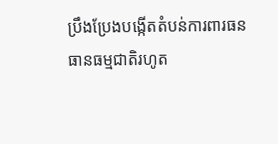ប្រឹងប្រែងបង្កើតតំបន់ការពារធនធានធម្មជាតិរហូត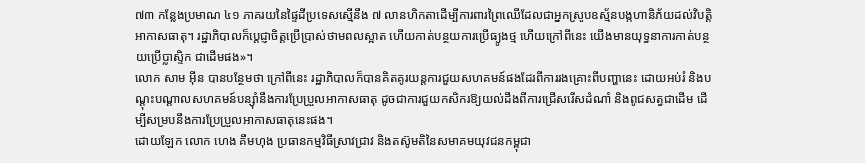៧៣ កន្លែងប្រមាណ ៤១ ភាគរយនៃផ្ទៃដីប្រទេសស្មើនឹង ៧ លានហិកតាដើម្បីការពារព្រៃឈើដែលជាអ្នកស្រូបឧស្ម័នបង្កហានិភ័យដល់វិបត្តិអាកាសធាតុ។ រដ្ឋាភិបាលក៏ប្តេជ្ញាចិត្តប្រើប្រាស់ថាមពលស្អាត ហើយកាត់បន្ថយការប្រើធ្យូងថ្ម ហើយក្រៅពីនេះ យើងមានយុទ្ធនាការកាត់បន្ថយប្រើប្លាស្ទិក ជាដើមផង»។
លោក សាម អ៊ីន បានបន្ថែមថា ក្រៅពីនេះ រដ្ឋាភិបាលក៏បានគិតគូរយន្តការជួយសហគមន៍ផងដែរពីការរងគ្រោះពីបញ្ហានេះ ដោយអប់រំ និងបណ្តុះបណ្តាលសហគមន៍បន្ស៊ាំនឹងការប្រែប្រួលអាកាសធាតុ ដូចជាការជួយកសិករឱ្យយល់ដឹងពីការជ្រើសរើសដំណាំ និងពូជសត្វជាដើម ដើម្បីសម្របនឹងការប្រែប្រួលអាកាសធាតុនេះផង។
ដោយឡែក លោក ហេង គឹមហុង ប្រធានកម្មវិធីស្រាវជ្រាវ និងតស៊ូមតិនៃសមាគមយុវជនកម្ពុជា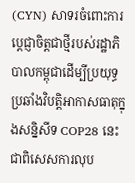(CYN) សាទរចំពោះការប្តេជ្ញាចិត្តជាថ្មីរបស់រដ្ឋាភិបាលកម្ពុជាដើម្បីប្រយុទ្ធប្រឆាំងវិបត្តិអាកាសធាតុក្នុងសន្និសីទ COP28 នេះ ជាពិសេសការលុប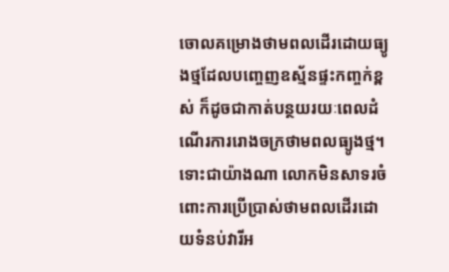ចោលគម្រោងថាមពលដើរដោយធ្យូងថ្មដែលបញ្ចេញឧស្ម័នផ្ទះកញ្ចក់ខ្ពស់ ក៏ដូចជាកាត់បន្ថយរយៈពេលដំណើរការរោងចក្រថាមពលធ្យូងថ្ម។
ទោះជាយ៉ាងណា លោកមិនសាទរចំពោះការប្រើប្រាស់ថាមពលដើរដោយទំនប់វារីអ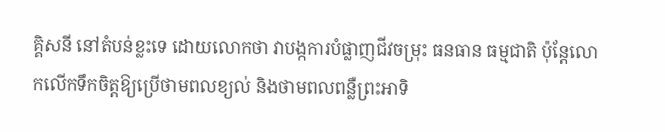គ្គិសនី នៅតំបន់ខ្លះទេ ដោយលោកថា វាបង្កការបំផ្លាញជីវចម្រុះ ធនធាន ធម្មជាតិ ប៉ុន្ដែលោកលើកទឹកចិត្តឱ្យប្រើថាមពលខ្យល់ និងថាមពលពន្លឺព្រះអាទិ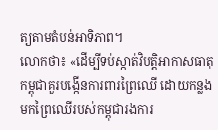ត្យតាមតំបន់អាទិភាព។
លោកថា៖ «ដើម្បីទប់ស្កាត់វិបត្តិអាកាសធាតុ កម្ពុជាគួរបង្កើនការពារព្រៃឈើ ដោយកន្លងមកព្រៃឈើរបស់កម្ពុជារងការ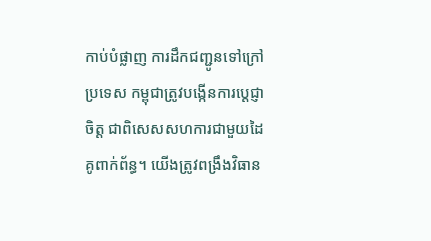កាប់បំផ្លាញ ការដឹកជញ្ជូនទៅក្រៅប្រទេស កម្ពុជាត្រូវបង្កើនការប្តេជ្ញាចិត្ត ជាពិសេសសហការជាមួយដៃគូពាក់ព័ន្ធ។ យើងត្រូវពង្រឹងវិធាន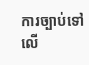ការច្បាប់ទៅលើ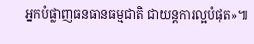អ្នកបំផ្លាញធនធានធម្មជាតិ ជាយន្តការល្អបំផុត»៕